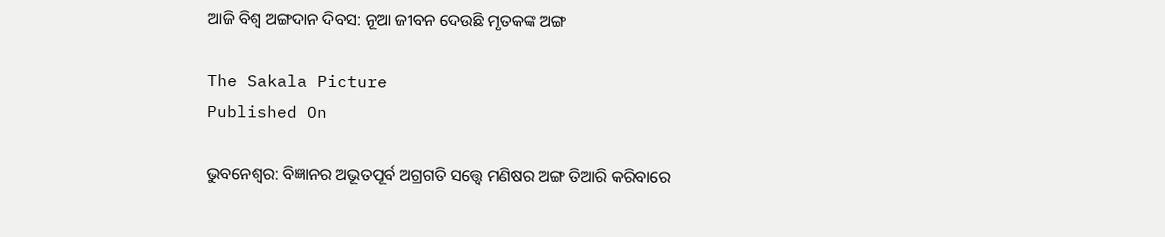ଆଜି ବିଶ୍ୱ ଅଙ୍ଗଦାନ ଦିବସ: ନୂଆ ଜୀବନ ଦେଉଛି ମୃତକଙ୍କ ଅଙ୍ଗ

The Sakala Picture
Published On

ଭୁବନେଶ୍ୱର: ବିଜ୍ଞାନର ଅଭୂତପୂର୍ବ ଅଗ୍ରଗତି ସତ୍ତ୍ବେ ମଣିଷର ଅଙ୍ଗ ତିଆରି କରିବାରେ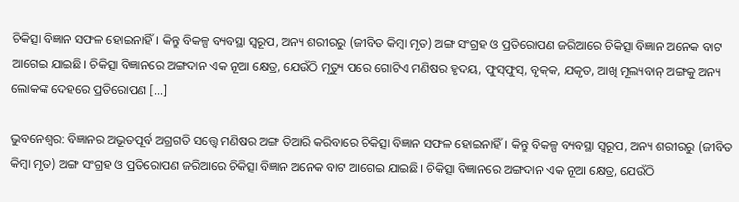ଚିକିତ୍ସା ବିଜ୍ଞାନ ସଫଳ ହୋଇନାହିଁ। କିନ୍ତୁ ବିକଳ୍ପ ବ୍ୟବସ୍ଥା ସ୍ୱରୂପ, ଅନ୍ୟ ଶରୀରରୁ (ଜୀବିତ କିମ୍ବା ମୃତ) ଅଙ୍ଗ ସଂଗ୍ରହ ଓ ପ୍ରତିରୋପଣ ଜରିଆରେ ଚିକିତ୍ସା ବିଜ୍ଞାନ ଅନେକ ବାଟ ଆଗେଇ ଯାଇଛି। ଚିକିତ୍ସା ବିଜ୍ଞାନରେ ଅଙ୍ଗଦାନ ଏକ ନୂଆ କ୍ଷେତ୍ର, ଯେଉଁଠି ମୃତ୍ୟୁ ପରେ ଗୋଟିଏ ମଣିଷର ହୃଦୟ, ଫୁସ୍‌‌ଫୁସ୍‌‌, ବୃକ୍‌‌କ, ଯକୃତ, ଆଖି ମୂଲ୍ୟବାନ୍‌ ଅଙ୍ଗକୁ ଅନ୍ୟ ଲୋକଙ୍କ ଦେହରେ ପ୍ରତିରୋପଣ […]

ଭୁବନେଶ୍ୱର: ବିଜ୍ଞାନର ଅଭୂତପୂର୍ବ ଅଗ୍ରଗତି ସତ୍ତ୍ବେ ମଣିଷର ଅଙ୍ଗ ତିଆରି କରିବାରେ ଚିକିତ୍ସା ବିଜ୍ଞାନ ସଫଳ ହୋଇନାହିଁ। କିନ୍ତୁ ବିକଳ୍ପ ବ୍ୟବସ୍ଥା ସ୍ୱରୂପ, ଅନ୍ୟ ଶରୀରରୁ (ଜୀବିତ କିମ୍ବା ମୃତ) ଅଙ୍ଗ ସଂଗ୍ରହ ଓ ପ୍ରତିରୋପଣ ଜରିଆରେ ଚିକିତ୍ସା ବିଜ୍ଞାନ ଅନେକ ବାଟ ଆଗେଇ ଯାଇଛି। ଚିକିତ୍ସା ବିଜ୍ଞାନରେ ଅଙ୍ଗଦାନ ଏକ ନୂଆ କ୍ଷେତ୍ର, ଯେଉଁଠି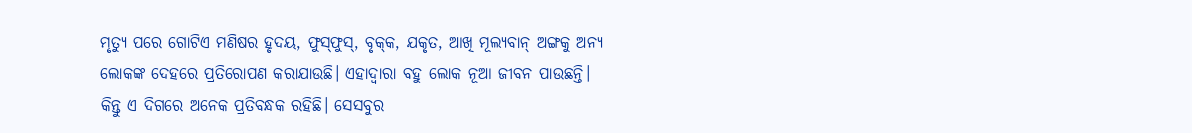ମୃତ୍ୟୁ ପରେ ଗୋଟିଏ ମଣିଷର ହୃଦୟ, ଫୁସ୍‌‌ଫୁସ୍‌‌, ବୃକ୍‌‌କ, ଯକୃତ, ଆଖି ମୂଲ୍ୟବାନ୍‌ ଅଙ୍ଗକୁ ଅନ୍ୟ ଲୋକଙ୍କ ଦେହରେ ପ୍ରତିରୋପଣ କରାଯାଉଛି। ଏହାଦ୍ବାରା ବହୁ ଲୋକ ନୂଆ ଜୀବନ ପାଉଛନ୍ତି। କିନ୍ତୁ ଏ ଦିଗରେ ଅନେକ ପ୍ରତିବନ୍ଧକ ରହିଛି। ସେସବୁର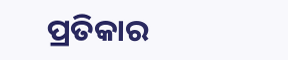ପ୍ରତିକାର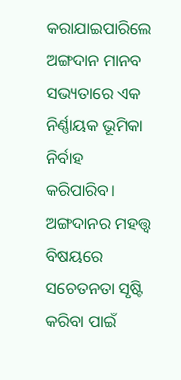କରାଯାଇପାରିଲେ ଅଙ୍ଗଦାନ ମାନବ ସଭ୍ୟତାରେ ଏକ ନିର୍ଣ୍ଣାୟକ ଭୂମିକା ନିର୍ବାହ କରିପାରିବ। ଅଙ୍ଗଦାନର ମହତ୍ତ୍ୱ ବିଷୟରେ ସଚେତନତା ସୃଷ୍ଟି କରିବା ପାଇଁ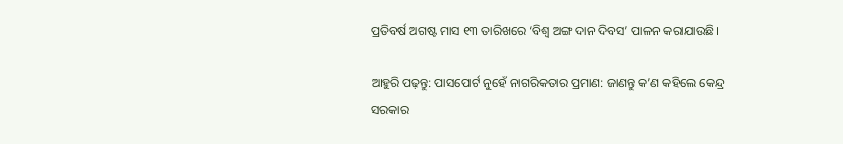ପ୍ରତିବର୍ଷ ଅଗଷ୍ଟ ମାସ ୧୩ ତାରିଖରେ ‘ବିଶ୍ୱ ଅଙ୍ଗ ଦାନ ଦିବସ’ ପାଳନ କରାଯାଉଛି।

ଆହୁରି ପଢ଼ନ୍ତୁ: ପାସପୋର୍ଟ ନୁହେଁ ନାଗରିକତାର ପ୍ରମାଣ: ଜାଣନ୍ତୁ କ’ଣ କହିଲେ କେନ୍ଦ୍ର ସରକାର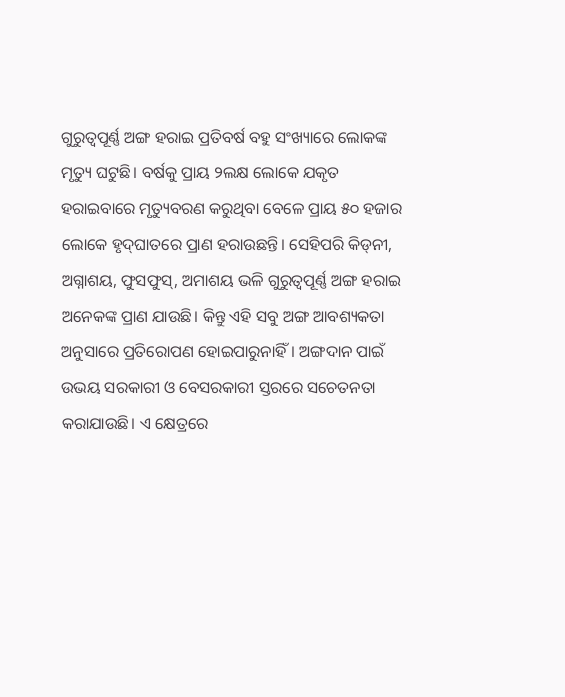ଗୁରୁତ୍ବପୂର୍ଣ୍ଣ ଅଙ୍ଗ ହରାଇ ପ୍ରତିବର୍ଷ ବହୁ ସଂଖ୍ୟାରେ ଲୋକଙ୍କ ମୃତ୍ୟୁ ଘଟୁଛି। ବର୍ଷକୁ ପ୍ରାୟ ୨ଲକ୍ଷ ଲୋକେ ଯକୃତ ହରାଇବାରେ ମୃତ୍ୟୁବରଣ କରୁଥିବା ବେଳେ ପ୍ରାୟ ୫୦ ହଜାର ଲୋକେ ହୃଦ୍‌‌ଘାତରେ ପ୍ରାଣ ହରାଉଛନ୍ତି। ସେହିପରି କିଡ୍‌‌ନୀ, ଅଗ୍ନାଶୟ, ଫୁସଫୁସ୍‌, ଅମାଶୟ ଭଳି ଗୁରୁତ୍ବପୂର୍ଣ୍ଣ ଅଙ୍ଗ ହରାଇ ଅନେକଙ୍କ ପ୍ରାଣ ଯାଉଛି। କିନ୍ତୁ ଏହି ସବୁ ଅଙ୍ଗ ଆବଶ୍ୟକତା ଅନୁସାରେ ପ୍ରତିରୋପଣ ହୋଇପାରୁନାହିଁ। ଅଙ୍ଗଦାନ ପାଇଁ ଉଭୟ ସରକାରୀ ଓ ବେସରକାରୀ ସ୍ତରରେ ସଚେତନତା କରାଯାଉଛି। ଏ କ୍ଷେତ୍ରରେ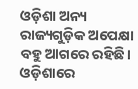ଓଡ଼ିଶା ଅନ୍ୟ ରାଜ୍ୟଗୁଡ଼ିକ ଅପେକ୍ଷା ବହୁ ଆଗରେ ରହିଛି। ଓଡ଼ିଶାରେ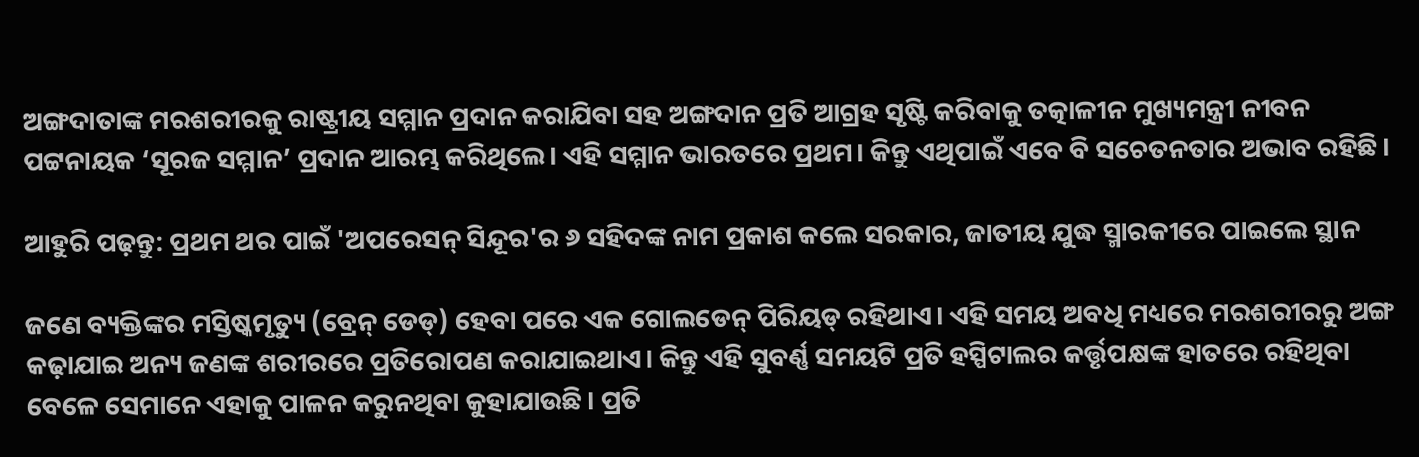ଅଙ୍ଗଦାତାଙ୍କ ମରଶରୀରକୁ ରାଷ୍ଟ୍ରୀୟ ସମ୍ମାନ ପ୍ରଦାନ କରାଯିବା ସହ ଅଙ୍ଗଦାନ ପ୍ରତି ଆଗ୍ରହ ସୃଷ୍ଟି କରିବାକୁ ତତ୍କାଳୀନ ମୁଖ୍ୟମନ୍ତ୍ରୀ ନୀବନ ପଟ୍ଟନାୟକ ‘ସୂରଜ ସମ୍ମାନ’ ପ୍ରଦାନ ଆରମ୍ଭ କରିଥିଲେ। ଏହି ସମ୍ମାନ ଭାରତରେ ପ୍ରଥମ। କିନ୍ତୁ ଏଥିପାଇଁ ଏବେ ବି ସଚେତନତାର ଅଭାବ ରହିଛି।

ଆହୁରି ପଢ଼ନ୍ତୁ: ପ୍ରଥମ ଥର ପାଇଁ 'ଅପରେସନ୍ ସିନ୍ଦୂର'ର ୬ ସହିଦଙ୍କ ନାମ ପ୍ରକାଶ କଲେ ସରକାର, ଜାତୀୟ ଯୁଦ୍ଧ ସ୍ମାରକୀରେ ପାଇଲେ ସ୍ଥାନ

ଜଣେ ବ୍ୟକ୍ତିଙ୍କର ମସ୍ତିଷ୍କମୃତ୍ୟୁ (ବ୍ରେନ୍‌‌ ଡେଡ୍‌‌) ହେବା ପରେ ଏକ ଗୋଲଡେନ୍‌‌ ପିରିୟଡ୍‌ ରହିଥାଏ। ଏହି ସମୟ ଅବଧି ମଧ୍ୟରେ ମରଶରୀରରୁ ଅଙ୍ଗ କଢ଼ାଯାଇ ଅନ୍ୟ ଜଣଙ୍କ ଶରୀରରେ ପ୍ରତିରୋପଣ କରାଯାଇଥାଏ। କିନ୍ତୁ ଏହି ସୁବର୍ଣ୍ଣ ସମୟଟି ପ୍ରତି ହସ୍ପିଟାଲର କର୍ତ୍ତୃପକ୍ଷଙ୍କ ହାତରେ ରହିଥିବା ବେଳେ ସେମାନେ ଏହାକୁ ପାଳନ କରୁନଥିବା କୁହାଯାଉଛି। ପ୍ରତି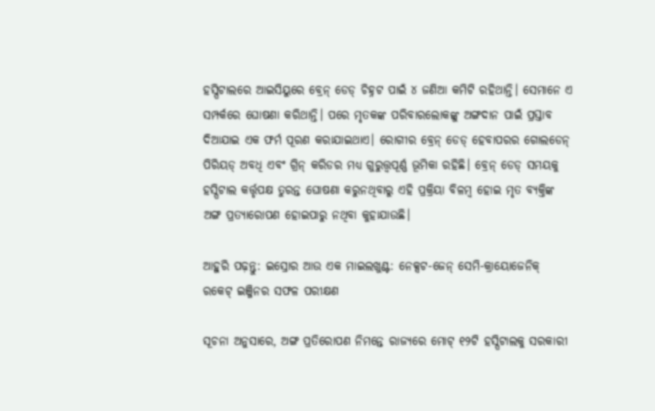ହସ୍ପିଟାଲରେ ଆଇସିୟୁରେ ବ୍ରେନ୍‌‌ ଡେଡ୍‌‌ ଚିହ୍ନଟ ପାଇଁ ୪ ଜଣିଆ କମିଟି ରହିଥାନ୍ତି। ସେମାନେ ଏ ସମ୍ପର୍କରେ ଘୋଷଣା କରିଥାନ୍ତି। ପରେ ମୃତକଙ୍କ ପରିବାରଲୋକଙ୍କୁ ଅଙ୍ଗଦାନ ପାଇଁ ପ୍ରସ୍ତାବ ଦିଆଯାଇ ଏକ ଫର୍ମ ପୂରଣ କରାଯାଇଥାଏ। ରୋଗୀର ବ୍ରେନ୍‌‌ ଡେଡ୍‌‌ ହେବାପରର ଗୋଲଡେନ୍‌‌ ପିରିୟଡ୍‌‌ ଅବଧି ଏବଂ ଗ୍ରିନ୍‌‌ କରିଡର ମଧ୍ୟ ଗୁରୁତ୍ତ୍ୱପୂର୍ଣ୍ଣ ଭୂମିକା ରହିଛି। ବ୍ରେନ୍‌‌ ଡେଡ୍‌‌ ସମୟକୁ ହସ୍ପିଟାଲ କର୍ତ୍ତୃପକ୍ଷ ତୁରନ୍ତ ଘୋଷଣା କରୁନଥିବାରୁ ଏହି ପ୍ରକ୍ରିୟା ବିଳମ୍ବ ହୋଇ ମୃତ ବ୍ୟକ୍ତିଙ୍କ ଅଙ୍ଗ ପ୍ରତ୍ୟାରୋପଣ ହୋଇପାରୁ ନଥିବା କୁହାଯାଉଛି।

ଆହୁରି ପଢ଼ନ୍ତୁ: ଇସ୍ରୋର ଆଉ ଏକ ମାଇଲଖୁଣ୍ଟ: ନେକ୍ସଟ-ଜେନ୍ ସେମି-କ୍ରାୟୋଜେନିକ୍ ରକେଟ୍ ଇଞ୍ଜିନର ସଫଳ ପରୀକ୍ଷଣ

ସୂଚନା ଅନୁସାରେ, ଅଙ୍ଗ ପ୍ରତିରୋପଣ ନିମନ୍ତେ ରାଜ୍ୟରେ ମୋଟ୍‌‌ ୧୨ଟି ହସ୍ପିଟାଲକୁ ସରକାରୀ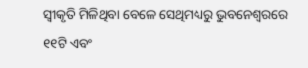ସ୍ୱୀକୃତି ମିଳିଥିବା ବେଳେ ସେଥିମଧ୍ୟରୁ ଭୁବନେଶ୍ୱରରେ ୧୧ଟି ଏବଂ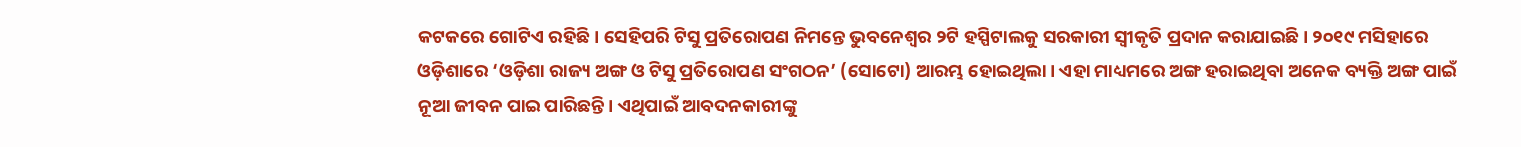କଟକରେ ଗୋଟିଏ ରହିଛି। ସେହିପରି ଟିସୁ ପ୍ରତିରୋପଣ ନିମନ୍ତେ ଭୁବନେଶ୍ୱର ୨ଟି ହସ୍ପିଟାଲକୁ ସରକାରୀ ସ୍ୱୀକୃତି ପ୍ରଦାନ କରାଯାଇଛି। ୨୦୧୯ ମସିହାରେ ଓଡ଼ିଶାରେ ‘ଓଡ଼ିଶା ରାଜ୍ୟ ଅଙ୍ଗ ଓ ଟିସୁ ପ୍ରତିରୋପଣ ସଂଗଠନ’ (ସୋଟୋ) ଆରମ୍ଭ ହୋଇଥିଲା। ଏହା ମାଧ୍ୟମରେ ଅଙ୍ଗ ହରାଇଥିବା ଅନେକ ବ୍ୟକ୍ତି ଅଙ୍ଗ ପାଇଁ ନୂଆ ଜୀବନ ପାଇ ପାରିଛନ୍ତି। ଏଥିପାଇଁ ଆବଦନକାରୀଙ୍କୁ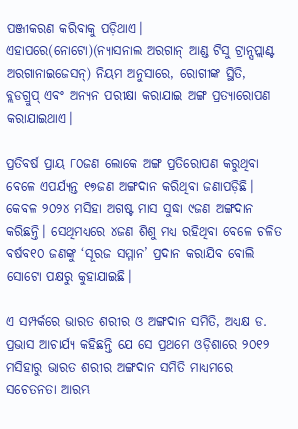ପଞ୍ଜୀକରଣ କରିବାକୁ ପଡ଼ିଥାଏ। ଏହାପରେ(ନୋଟୋ)(ନ୍ୟାସନାଲ ଅରଗାନ୍‌‌ ଆଣ୍ଡ ଟିସୁ ଟ୍ରାନ୍ସପ୍ଲାଣ୍ଟ ଅରଗାନାଇଜେସନ୍‌‌) ନିୟମ ଅନୁସାରେ, ରୋଗୀଙ୍କ ସ୍ଥିତି, ବ୍ଲଡଗ୍ରୁପ୍‌‌ ଏବଂ ଅନ୍ୟନ ପରୀକ୍ଷା କରାଯାଇ ଅଙ୍ଗ ପ୍ରତ୍ୟାରୋପଣ କରାଯାଇଥାଏ।

ପ୍ରତିବର୍ଷ ପ୍ରାୟ ୮୦ଜଣ ଲୋକେ ଅଙ୍ଗ ପ୍ରତିରୋପଣ କରୁଥିବା ବେଳେ ଏପର୍ଯ୍ୟନ୍ତ ୧୭ଜଣ ଅଙ୍ଗଦାନ କରିଥିବା ଜଣାପଡ଼ିଛି। କେବଳ ୨୦୨୪ ମସିହା ଅଗଷ୍ଟ ମାସ ସୁଦ୍ଧା ୯ଜଣ ଅଙ୍ଗଦାନ କରିଛନ୍ତି। ସେଥିମଧ୍ୟରେ ୪ଜଣ ଶିଶୁ ମଧ୍ୟ ରହିଥିବା ବେଳେ ଚଳିତ ବର୍ଷବ୧୦ ଜଣଙ୍କୁ ‘ସୂରଜ ସମ୍ମାନ’ ପ୍ରଦାନ କରାଯିବ ବୋଲି ସୋଟୋ ପକ୍ଷରୁ କୁହାଯାଇଛି।

ଏ ସମ୍ପର୍କରେ ଭାରତ ଶରୀର ଓ ଅଙ୍ଗଦାନ ସମିତି, ଅଧ୍ୟକ୍ଷ ଡ. ପ୍ରଭାସ ଆଚାର୍ଯ୍ୟ କହିଛନ୍ତି ଯେ ସେ ପ୍ରଥମେ ଓଡ଼ିଶାରେ ୨୦୧୨ ମସିହାରୁ ଭାରତ ଶରୀର ଅଙ୍ଗଦାନ ସମିତି ମାଧ୍ୟମରେ ସଚେତନତା ଆରମ୍ଭ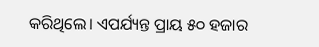କରିଥିଲେ। ଏପର୍ଯ୍ୟନ୍ତ ପ୍ରାୟ ୫୦ ହଜାର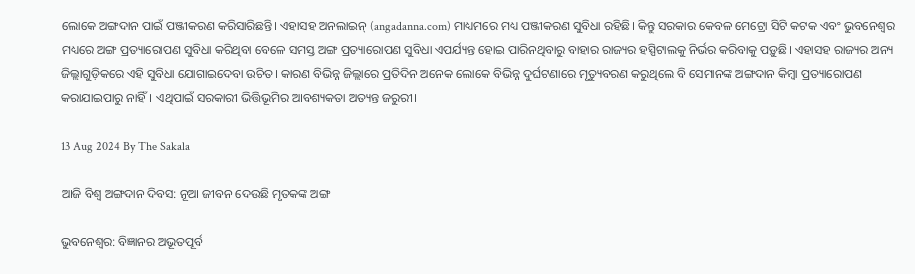ଲୋକେ ଅଙ୍ଗଦାନ ପାଇଁ ପଞ୍ଜୀକରଣ କରିସାରିଛନ୍ତି। ଏହାସହ ଅନଲାଇନ୍‌‌ (angadanna.com) ମାଧ୍ୟମରେ ମଧ୍ୟ ପଞ୍ଜୀକରଣ ସୁବିଧା ରହିଛି। କିନ୍ତୁ ସରକାର କେବଳ ମେଟ୍ରୋ ସିଟି କଟକ ଏବଂ ଭୁବନେଶ୍ୱର ମଧ୍ୟରେ ଅଙ୍ଗ ପ୍ରତ୍ୟାରୋପଣ ସୁବିଧା କରିଥିବା ବେଳେ ସମସ୍ତ ଅଙ୍ଗ ପ୍ରତ୍ୟାରୋପଣ ସୁବିଧା ଏପର୍ଯ୍ୟନ୍ତ ହୋଇ ପାରିନଥିବାରୁ ବାହାର ରାଜ୍ୟର ହସ୍ପିଟାଲକୁ ନିର୍ଭର କରିବାକୁ ପଡ଼ୁଛି। ଏହାସହ ରାଜ୍ୟର ଅନ୍ୟ ଜିଲ୍ଲାଗୁଡ଼ିକରେ ଏହି ସୁବିଧା ଯୋଗାଇଦେବା ଉଚିତ। କାରଣ ବିଭିନ୍ନ ଜିଲ୍ଲାରେ ପ୍ରତିଦିନ ଅନେକ ଲୋକେ ବିଭିନ୍ନ ଦୁର୍ଘଟଣାରେ ମୃତ୍ୟୁବରଣ କରୁଥିଲେ ବି ସେମାନଙ୍କ ଅଙ୍ଗଦାନ କିମ୍ବା ପ୍ରତ୍ୟାରୋପଣ କରାଯାଇପାରୁ ନାହିଁ। ଏଥିପାଇଁ ସରକାରୀ ଭିତ୍ତିଭୂମିର ଆବଶ୍ୟକତା ଅତ୍ୟନ୍ତ ଜରୁରୀ।

13 Aug 2024 By The Sakala

ଆଜି ବିଶ୍ୱ ଅଙ୍ଗଦାନ ଦିବସ: ନୂଆ ଜୀବନ ଦେଉଛି ମୃତକଙ୍କ ଅଙ୍ଗ

ଭୁବନେଶ୍ୱର: ବିଜ୍ଞାନର ଅଭୂତପୂର୍ବ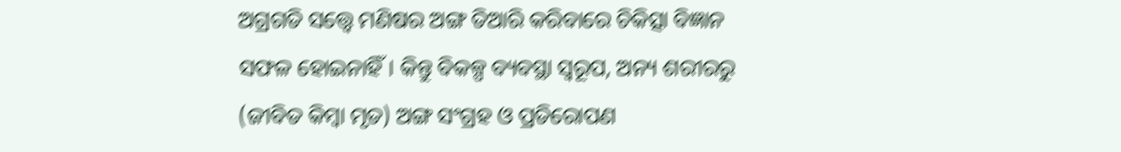ଅଗ୍ରଗତି ସତ୍ତ୍ବେ ମଣିଷର ଅଙ୍ଗ ତିଆରି କରିବାରେ ଚିକିତ୍ସା ବିଜ୍ଞାନ ସଫଳ ହୋଇନାହିଁ। କିନ୍ତୁ ବିକଳ୍ପ ବ୍ୟବସ୍ଥା ସ୍ୱରୂପ, ଅନ୍ୟ ଶରୀରରୁ (ଜୀବିତ କିମ୍ବା ମୃତ) ଅଙ୍ଗ ସଂଗ୍ରହ ଓ ପ୍ରତିରୋପଣ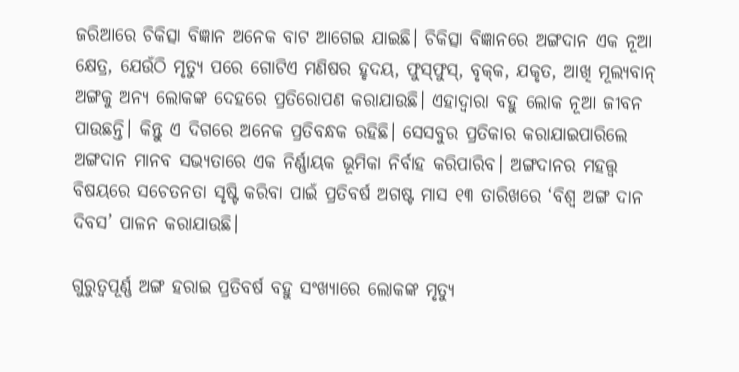ଜରିଆରେ ଚିକିତ୍ସା ବିଜ୍ଞାନ ଅନେକ ବାଟ ଆଗେଇ ଯାଇଛି। ଚିକିତ୍ସା ବିଜ୍ଞାନରେ ଅଙ୍ଗଦାନ ଏକ ନୂଆ କ୍ଷେତ୍ର, ଯେଉଁଠି ମୃତ୍ୟୁ ପରେ ଗୋଟିଏ ମଣିଷର ହୃଦୟ, ଫୁସ୍‌‌ଫୁସ୍‌‌, ବୃକ୍‌‌କ, ଯକୃତ, ଆଖି ମୂଲ୍ୟବାନ୍‌ ଅଙ୍ଗକୁ ଅନ୍ୟ ଲୋକଙ୍କ ଦେହରେ ପ୍ରତିରୋପଣ କରାଯାଉଛି। ଏହାଦ୍ବାରା ବହୁ ଲୋକ ନୂଆ ଜୀବନ ପାଉଛନ୍ତି। କିନ୍ତୁ ଏ ଦିଗରେ ଅନେକ ପ୍ରତିବନ୍ଧକ ରହିଛି। ସେସବୁର ପ୍ରତିକାର କରାଯାଇପାରିଲେ ଅଙ୍ଗଦାନ ମାନବ ସଭ୍ୟତାରେ ଏକ ନିର୍ଣ୍ଣାୟକ ଭୂମିକା ନିର୍ବାହ କରିପାରିବ। ଅଙ୍ଗଦାନର ମହତ୍ତ୍ୱ ବିଷୟରେ ସଚେତନତା ସୃଷ୍ଟି କରିବା ପାଇଁ ପ୍ରତିବର୍ଷ ଅଗଷ୍ଟ ମାସ ୧୩ ତାରିଖରେ ‘ବିଶ୍ୱ ଅଙ୍ଗ ଦାନ ଦିବସ’ ପାଳନ କରାଯାଉଛି।

ଗୁରୁତ୍ବପୂର୍ଣ୍ଣ ଅଙ୍ଗ ହରାଇ ପ୍ରତିବର୍ଷ ବହୁ ସଂଖ୍ୟାରେ ଲୋକଙ୍କ ମୃତ୍ୟୁ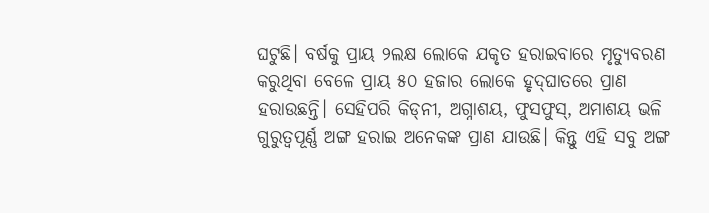ଘଟୁଛି। ବର୍ଷକୁ ପ୍ରାୟ ୨ଲକ୍ଷ ଲୋକେ ଯକୃତ ହରାଇବାରେ ମୃତ୍ୟୁବରଣ କରୁଥିବା ବେଳେ ପ୍ରାୟ ୫୦ ହଜାର ଲୋକେ ହୃଦ୍‌‌ଘାତରେ ପ୍ରାଣ ହରାଉଛନ୍ତି। ସେହିପରି କିଡ୍‌‌ନୀ, ଅଗ୍ନାଶୟ, ଫୁସଫୁସ୍‌, ଅମାଶୟ ଭଳି ଗୁରୁତ୍ବପୂର୍ଣ୍ଣ ଅଙ୍ଗ ହରାଇ ଅନେକଙ୍କ ପ୍ରାଣ ଯାଉଛି। କିନ୍ତୁ ଏହି ସବୁ ଅଙ୍ଗ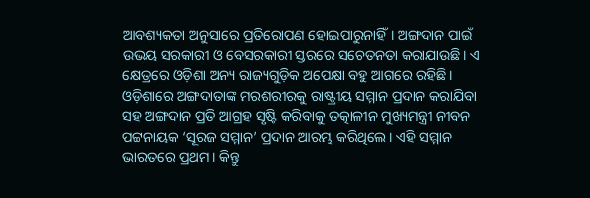ଆବଶ୍ୟକତା ଅନୁସାରେ ପ୍ରତିରୋପଣ ହୋଇପାରୁନାହିଁ। ଅଙ୍ଗଦାନ ପାଇଁ ଉଭୟ ସରକାରୀ ଓ ବେସରକାରୀ ସ୍ତରରେ ସଚେତନତା କରାଯାଉଛି। ଏ କ୍ଷେତ୍ରରେ ଓଡ଼ିଶା ଅନ୍ୟ ରାଜ୍ୟଗୁଡ଼ିକ ଅପେକ୍ଷା ବହୁ ଆଗରେ ରହିଛି। ଓଡ଼ିଶାରେ ଅଙ୍ଗଦାତାଙ୍କ ମରଶରୀରକୁ ରାଷ୍ଟ୍ରୀୟ ସମ୍ମାନ ପ୍ରଦାନ କରାଯିବା ସହ ଅଙ୍ଗଦାନ ପ୍ରତି ଆଗ୍ରହ ସୃଷ୍ଟି କରିବାକୁ ତତ୍କାଳୀନ ମୁଖ୍ୟମନ୍ତ୍ରୀ ନୀବନ ପଟ୍ଟନାୟକ ‘ସୂରଜ ସମ୍ମାନ’ ପ୍ରଦାନ ଆରମ୍ଭ କରିଥିଲେ। ଏହି ସମ୍ମାନ ଭାରତରେ ପ୍ରଥମ। କିନ୍ତୁ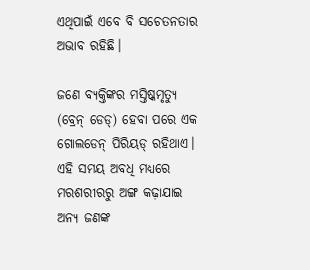ଏଥିପାଇଁ ଏବେ ବି ସଚେତନତାର ଅଭାବ ରହିଛି।

ଜଣେ ବ୍ୟକ୍ତିଙ୍କର ମସ୍ତିଷ୍କମୃତ୍ୟୁ (ବ୍ରେନ୍‌‌ ଡେଡ୍‌‌) ହେବା ପରେ ଏକ ଗୋଲଡେନ୍‌‌ ପିରିୟଡ୍‌ ରହିଥାଏ। ଏହି ସମୟ ଅବଧି ମଧ୍ୟରେ ମରଶରୀରରୁ ଅଙ୍ଗ କଢ଼ାଯାଇ ଅନ୍ୟ ଜଣଙ୍କ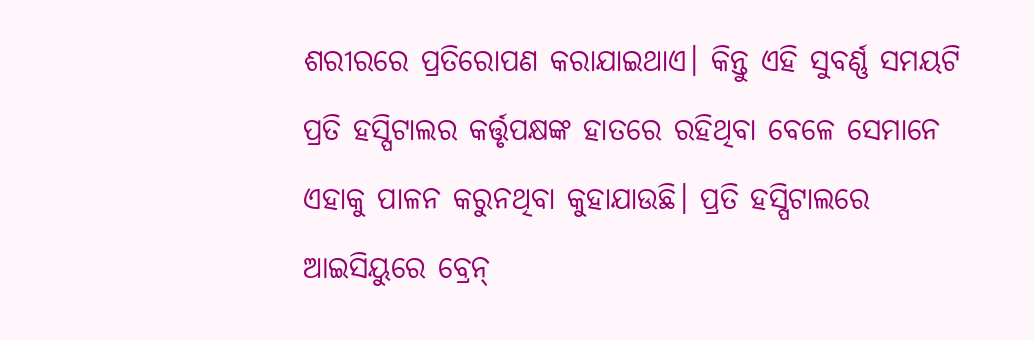ଶରୀରରେ ପ୍ରତିରୋପଣ କରାଯାଇଥାଏ। କିନ୍ତୁ ଏହି ସୁବର୍ଣ୍ଣ ସମୟଟି ପ୍ରତି ହସ୍ପିଟାଲର କର୍ତ୍ତୃପକ୍ଷଙ୍କ ହାତରେ ରହିଥିବା ବେଳେ ସେମାନେ ଏହାକୁ ପାଳନ କରୁନଥିବା କୁହାଯାଉଛି। ପ୍ରତି ହସ୍ପିଟାଲରେ ଆଇସିୟୁରେ ବ୍ରେନ୍‌‌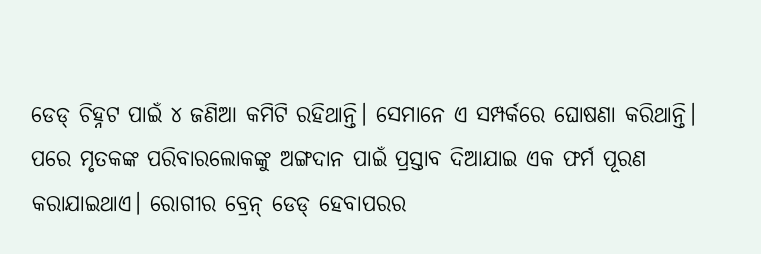ଡେଡ୍‌‌ ଚିହ୍ନଟ ପାଇଁ ୪ ଜଣିଆ କମିଟି ରହିଥାନ୍ତି। ସେମାନେ ଏ ସମ୍ପର୍କରେ ଘୋଷଣା କରିଥାନ୍ତି। ପରେ ମୃତକଙ୍କ ପରିବାରଲୋକଙ୍କୁ ଅଙ୍ଗଦାନ ପାଇଁ ପ୍ରସ୍ତାବ ଦିଆଯାଇ ଏକ ଫର୍ମ ପୂରଣ କରାଯାଇଥାଏ। ରୋଗୀର ବ୍ରେନ୍‌‌ ଡେଡ୍‌‌ ହେବାପରର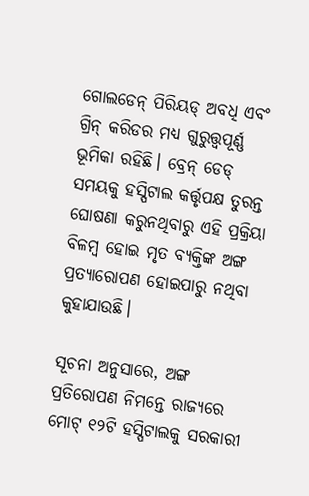ଗୋଲଡେନ୍‌‌ ପିରିୟଡ୍‌‌ ଅବଧି ଏବଂ ଗ୍ରିନ୍‌‌ କରିଡର ମଧ୍ୟ ଗୁରୁତ୍ତ୍ୱପୂର୍ଣ୍ଣ ଭୂମିକା ରହିଛି। ବ୍ରେନ୍‌‌ ଡେଡ୍‌‌ ସମୟକୁ ହସ୍ପିଟାଲ କର୍ତ୍ତୃପକ୍ଷ ତୁରନ୍ତ ଘୋଷଣା କରୁନଥିବାରୁ ଏହି ପ୍ରକ୍ରିୟା ବିଳମ୍ବ ହୋଇ ମୃତ ବ୍ୟକ୍ତିଙ୍କ ଅଙ୍ଗ ପ୍ରତ୍ୟାରୋପଣ ହୋଇପାରୁ ନଥିବା କୁହାଯାଉଛି।

ସୂଚନା ଅନୁସାରେ, ଅଙ୍ଗ ପ୍ରତିରୋପଣ ନିମନ୍ତେ ରାଜ୍ୟରେ ମୋଟ୍‌‌ ୧୨ଟି ହସ୍ପିଟାଲକୁ ସରକାରୀ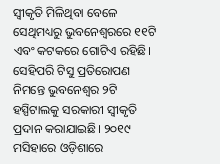ସ୍ୱୀକୃତି ମିଳିଥିବା ବେଳେ ସେଥିମଧ୍ୟରୁ ଭୁବନେଶ୍ୱରରେ ୧୧ଟି ଏବଂ କଟକରେ ଗୋଟିଏ ରହିଛି। ସେହିପରି ଟିସୁ ପ୍ରତିରୋପଣ ନିମନ୍ତେ ଭୁବନେଶ୍ୱର ୨ଟି ହସ୍ପିଟାଲକୁ ସରକାରୀ ସ୍ୱୀକୃତି ପ୍ରଦାନ କରାଯାଇଛି। ୨୦୧୯ ମସିହାରେ ଓଡ଼ିଶାରେ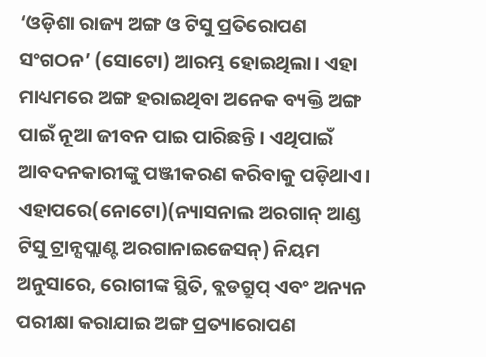‘ଓଡ଼ିଶା ରାଜ୍ୟ ଅଙ୍ଗ ଓ ଟିସୁ ପ୍ରତିରୋପଣ ସଂଗଠନ’ (ସୋଟୋ) ଆରମ୍ଭ ହୋଇଥିଲା। ଏହା ମାଧ୍ୟମରେ ଅଙ୍ଗ ହରାଇଥିବା ଅନେକ ବ୍ୟକ୍ତି ଅଙ୍ଗ ପାଇଁ ନୂଆ ଜୀବନ ପାଇ ପାରିଛନ୍ତି। ଏଥିପାଇଁ ଆବଦନକାରୀଙ୍କୁ ପଞ୍ଜୀକରଣ କରିବାକୁ ପଡ଼ିଥାଏ। ଏହାପରେ(ନୋଟୋ)(ନ୍ୟାସନାଲ ଅରଗାନ୍‌‌ ଆଣ୍ଡ ଟିସୁ ଟ୍ରାନ୍ସପ୍ଲାଣ୍ଟ ଅରଗାନାଇଜେସନ୍‌‌) ନିୟମ ଅନୁସାରେ, ରୋଗୀଙ୍କ ସ୍ଥିତି, ବ୍ଲଡଗ୍ରୁପ୍‌‌ ଏବଂ ଅନ୍ୟନ ପରୀକ୍ଷା କରାଯାଇ ଅଙ୍ଗ ପ୍ରତ୍ୟାରୋପଣ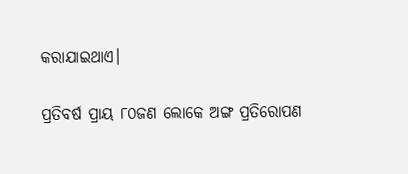କରାଯାଇଥାଏ।

ପ୍ରତିବର୍ଷ ପ୍ରାୟ ୮୦ଜଣ ଲୋକେ ଅଙ୍ଗ ପ୍ରତିରୋପଣ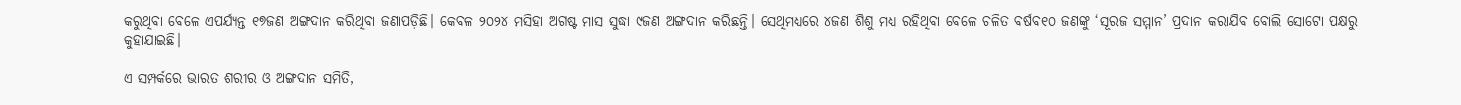କରୁଥିବା ବେଳେ ଏପର୍ଯ୍ୟନ୍ତ ୧୭ଜଣ ଅଙ୍ଗଦାନ କରିଥିବା ଜଣାପଡ଼ିଛି। କେବଳ ୨୦୨୪ ମସିହା ଅଗଷ୍ଟ ମାସ ସୁଦ୍ଧା ୯ଜଣ ଅଙ୍ଗଦାନ କରିଛନ୍ତି। ସେଥିମଧ୍ୟରେ ୪ଜଣ ଶିଶୁ ମଧ୍ୟ ରହିଥିବା ବେଳେ ଚଳିତ ବର୍ଷବ୧୦ ଜଣଙ୍କୁ ‘ସୂରଜ ସମ୍ମାନ’ ପ୍ରଦାନ କରାଯିବ ବୋଲି ସୋଟୋ ପକ୍ଷରୁ କୁହାଯାଇଛି।

ଏ ସମ୍ପର୍କରେ ଭାରତ ଶରୀର ଓ ଅଙ୍ଗଦାନ ସମିତି,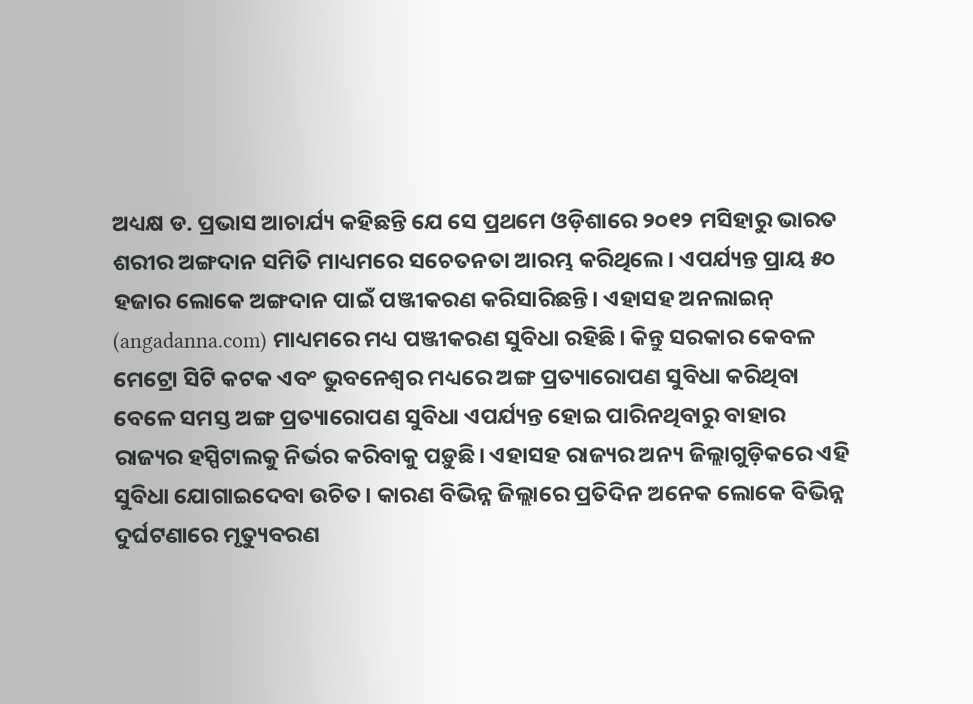ଅଧ୍ୟକ୍ଷ ଡ. ପ୍ରଭାସ ଆଚାର୍ଯ୍ୟ କହିଛନ୍ତି ଯେ ସେ ପ୍ରଥମେ ଓଡ଼ିଶାରେ ୨୦୧୨ ମସିହାରୁ ଭାରତ ଶରୀର ଅଙ୍ଗଦାନ ସମିତି ମାଧ୍ୟମରେ ସଚେତନତା ଆରମ୍ଭ କରିଥିଲେ। ଏପର୍ଯ୍ୟନ୍ତ ପ୍ରାୟ ୫୦ ହଜାର ଲୋକେ ଅଙ୍ଗଦାନ ପାଇଁ ପଞ୍ଜୀକରଣ କରିସାରିଛନ୍ତି। ଏହାସହ ଅନଲାଇନ୍‌‌ (angadanna.com) ମାଧ୍ୟମରେ ମଧ୍ୟ ପଞ୍ଜୀକରଣ ସୁବିଧା ରହିଛି। କିନ୍ତୁ ସରକାର କେବଳ ମେଟ୍ରୋ ସିଟି କଟକ ଏବଂ ଭୁବନେଶ୍ୱର ମଧ୍ୟରେ ଅଙ୍ଗ ପ୍ରତ୍ୟାରୋପଣ ସୁବିଧା କରିଥିବା ବେଳେ ସମସ୍ତ ଅଙ୍ଗ ପ୍ରତ୍ୟାରୋପଣ ସୁବିଧା ଏପର୍ଯ୍ୟନ୍ତ ହୋଇ ପାରିନଥିବାରୁ ବାହାର ରାଜ୍ୟର ହସ୍ପିଟାଲକୁ ନିର୍ଭର କରିବାକୁ ପଡ଼ୁଛି। ଏହାସହ ରାଜ୍ୟର ଅନ୍ୟ ଜିଲ୍ଲାଗୁଡ଼ିକରେ ଏହି ସୁବିଧା ଯୋଗାଇଦେବା ଉଚିତ। କାରଣ ବିଭିନ୍ନ ଜିଲ୍ଲାରେ ପ୍ରତିଦିନ ଅନେକ ଲୋକେ ବିଭିନ୍ନ ଦୁର୍ଘଟଣାରେ ମୃତ୍ୟୁବରଣ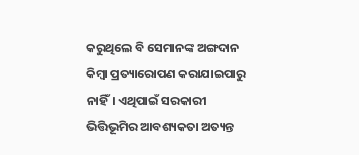କରୁଥିଲେ ବି ସେମାନଙ୍କ ଅଙ୍ଗଦାନ କିମ୍ବା ପ୍ରତ୍ୟାରୋପଣ କରାଯାଇପାରୁ ନାହିଁ। ଏଥିପାଇଁ ସରକାରୀ ଭିତ୍ତିଭୂମିର ଆବଶ୍ୟକତା ଅତ୍ୟନ୍ତ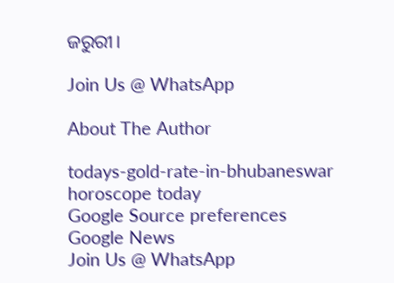ଜରୁରୀ।

Join Us @ WhatsApp

About The Author

todays-gold-rate-in-bhubaneswar
horoscope today
Google Source preferences
Google News
Join Us @ WhatsApp